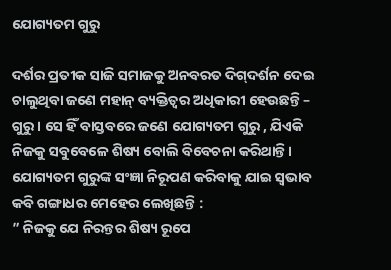ଯୋଗ୍ୟତମ ଗୁରୁ

ଦର୍ଶର ପ୍ରତୀକ ସାଜି ସମାଜକୁ ଅନବରତ ଦିଗ୍‌ଦର୍ଶନ ଦେଇ ଚାଲୁଥିବା ଜଣେ ମହାନ୍‌ ବ୍ୟକ୍ତିତ୍ୱର ଅଧିକାରୀ ହେଉଛନ୍ତି – ଗୁରୁ। ସେ ହିଁ ବାସ୍ତବରେ ଜଣେ ଯୋଗ୍ୟତମ ଗୁରୁ , ଯିଏକି ନିଜକୁ ସବୁବେଳେ ଶିଷ୍ୟ ବୋଲି ବିବେଚନା କରିଥାନ୍ତି। ଯୋଗ୍ୟତମ ଗୁରୁଙ୍କ ସଂଜ୍ଞା ନିରୂପଣ କରିବାକୁ ଯାଇ ସ୍ବଭାବ କବି ଗଙ୍ଗାଧର ମେହେର ଲେଖିଛନ୍ତି :
” ନିଜକୁ ଯେ ନିରନ୍ତର ଶିଷ୍ୟ ରୂପେ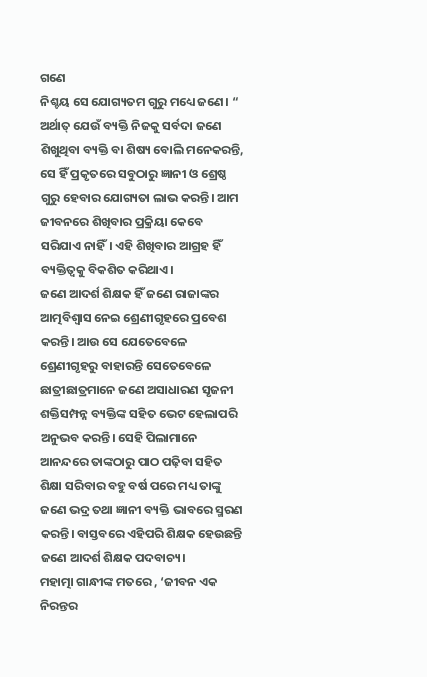ଗଣେ
ନିଶ୍ଚୟ ସେ ଯୋଗ୍ୟତମ ଗୁରୁ ମଧ୍ୟେ ଜଣେ। “
ଅର୍ଥାତ୍‌ ଯେଉଁ ବ୍ୟକ୍ତି ନିଜକୁ ସର୍ବଦା ଜଣେ ଶିଖୁଥିବା ବ୍ୟକ୍ତି ବା ଶିଷ୍ୟ ବୋଲି ମନେକରନ୍ତି, ସେ ହିଁ ପ୍ରକୃତରେ ସବୁଠାରୁ ଜ୍ଞାନୀ ଓ ଶ୍ରେଷ୍ଠ ଗୁରୁ ହେବାର ଯୋଗ୍ୟତା ଲାଭ କରନ୍ତି। ଆମ ଜୀବନରେ ଶିଖିବାର ପ୍ରକ୍ରିୟା କେବେ ସରିଯାଏ ନାହିଁ। ଏହି ଶିଖିବାର ଆଗ୍ରହ ହିଁ ବ୍ୟକ୍ତିତ୍ୱକୁ ବିକଶିତ କରିଥାଏ।
ଜଣେ ଆଦର୍ଶ ଶିକ୍ଷକ ହିଁ ଜଣେ ରାଜାଙ୍କର ଆତ୍ମବିଶ୍ୱାସ ନେଇ ଶ୍ରେଣୀଗୃହରେ ପ୍ରବେଶ କରନ୍ତି। ଆଉ ସେ ଯେତେବେଳେ ଶ୍ରେଣୀଗୃହରୁ ବାହାରନ୍ତି ସେତେବେଳେ ଛାତ୍ରୀଛାତ୍ରମାନେ ଜଣେ ଅସାଧାରଣ ସୃଜନୀ ଶକ୍ତିସମ୍ପନ୍ନ ବ୍ୟକ୍ତିଙ୍କ ସହିତ ଭେଟ ହେଲାପରି ଅନୁଭବ କରନ୍ତି। ସେହି ପିଲାମାନେ ଆନନ୍ଦରେ ତାଙ୍କଠାରୁ ପାଠ ପଢ଼ିବା ସହିତ ଶିକ୍ଷା ସରିବାର ବହୁ ବର୍ଷ ପରେ ମଧ୍ୟ ତାଙ୍କୁ ଜଣେ ଭଦ୍ର ତଥା ଜ୍ଞାନୀ ବ୍ୟକ୍ତି ଭାବରେ ସ୍ମରଣ କରନ୍ତି। ବାସ୍ତବରେ ଏହିପରି ଶିକ୍ଷକ ହେଉଛନ୍ତି ଜଣେ ଆଦର୍ଶ ଶିକ୍ଷକ ପଦବାଚ୍ୟ।
ମହାତ୍ମା ଗାନ୍ଧୀଙ୍କ ମତରେ , ‘ଜୀବନ ଏକ ନିରନ୍ତର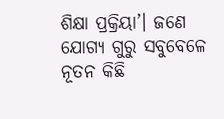ଶିକ୍ଷା ପ୍ରକ୍ରିୟା’। ଜଣେ ଯୋଗ୍ୟ ଗୁରୁ ସବୁବେଳେ ନୂତନ କିଛି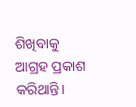ଶିଖିବାକୁ ଆଗ୍ରହ ପ୍ରକାଶ କରିଥାନ୍ତି।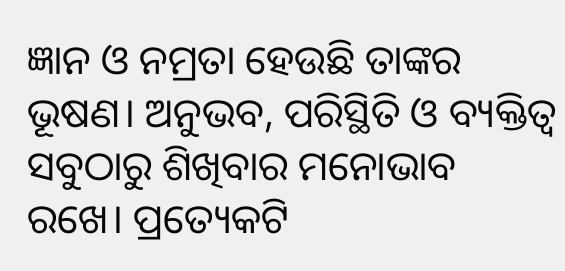ଜ୍ଞାନ ଓ ନମ୍ରତା ହେଉଛି ତାଙ୍କର ଭୂଷଣ। ଅନୁଭବ, ପରିସ୍ଥିତି ଓ ବ୍ୟକ୍ତିତ୍ୱ ସବୁଠାରୁ ଶିଖିବାର ମନୋଭାବ ରଖେ। ପ୍ରତ୍ୟେକଟି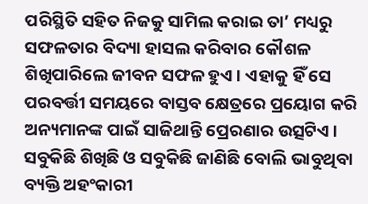ପରିସ୍ଥିତି ସହିତ ନିଜକୁ ସାମିଲ କରାଇ ତା’ ମଧ୍ୟରୁ ସଫଳତାର ବିଦ୍ୟା ହାସଲ କରିବାର କୌଶଳ ଶିଖିପାରିଲେ ଜୀବନ ସଫଳ ହୁଏ। ଏହାକୁ ହିଁ ସେ ପରବର୍ତ୍ତୀ ସମୟରେ ବାସ୍ତବ କ୍ଷେତ୍ରରେ ପ୍ରୟୋଗ କରି ଅନ୍ୟମାନଙ୍କ ପାଇଁ ସାଜିଥାନ୍ତି ପ୍ରେରଣାର ଉତ୍ସଟିଏ।
ସବୁକିଛି ଶିଖିଛି ଓ ସବୁକିଛି ଜାଣିଛି ବୋଲି ଭାବୁଥିବା ବ୍ୟକ୍ତି ଅହଂକାରୀ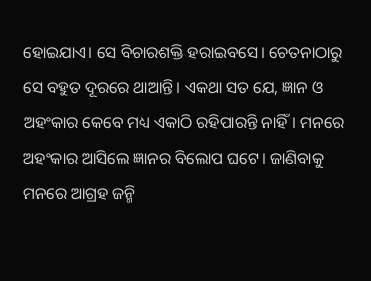ହୋଇଯାଏ। ସେ ବିଚାରଶକ୍ତି ହରାଇବସେ। ଚେତନାଠାରୁ ସେ ବହୁତ ଦୂରରେ ଥାଆନ୍ତି। ଏକଥା ସତ ଯେ, ଜ୍ଞାନ ଓ ଅହଂକାର କେବେ ମଧ୍ୟ ଏକାଠି ରହିପାରନ୍ତି ନାହିଁ। ମନରେ ଅହଂକାର ଆସିଲେ ଜ୍ଞାନର ବିଲୋପ ଘଟେ। ଜାଣିବାକୁ ମନରେ ଆଗ୍ରହ ଜନ୍ମି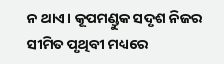ନ ଥାଏ। କୂପମଣ୍ଡୁକ ସଦୃଶ ନିଜର ସୀମିତ ପୃଥିବୀ ମଧ୍ୟରେ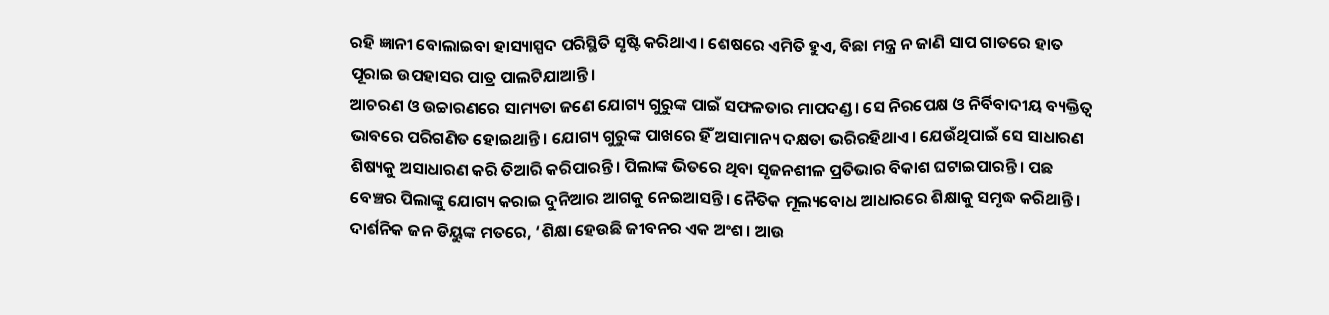ରହି ଜ୍ଞାନୀ ବୋଲାଇବା ହାସ୍ୟାସ୍ପଦ ପରିସ୍ଥିତି ସୃଷ୍ଟି କରିଥାଏ। ଶେଷରେ ଏମିତି ହୁଏ, ବିଛା ମନ୍ତ୍ର ନ ଜାଣି ସାପ ଗାତରେ ହାତ ପୂରାଇ ଉପହାସର ପାତ୍ର ପାଲଟିଯାଆନ୍ତି।
ଆଚରଣ ଓ ଉଚ୍ଚାରଣରେ ସାମ୍ୟତା ଜଣେ ଯୋଗ୍ୟ ଗୁରୁଙ୍କ ପାଇଁ ସଫଳତାର ମାପଦଣ୍ଡ। ସେ ନିରପେକ୍ଷ ଓ ନିର୍ବିବାଦୀୟ ବ୍ୟକ୍ତିତ୍ୱ ଭାବରେ ପରିଗଣିତ ହୋଇଥାନ୍ତି। ଯୋଗ୍ୟ ଗୁରୁଙ୍କ ପାଖରେ ହିଁ ଅସାମାନ୍ୟ ଦକ୍ଷତା ଭରିରହିଥାଏ। ଯେଉଁଥିପାଇଁ ସେ ସାଧାରଣ ଶିଷ୍ୟକୁ ଅସାଧାରଣ କରି ତିଆରି କରିପାରନ୍ତି। ପିଲାଙ୍କ ଭିତରେ ଥିବା ସୃଜନଶୀଳ ପ୍ରତିଭାର ବିକାଶ ଘଟାଇପାରନ୍ତି। ପଛ ବେଞ୍ଚର ପିଲାଙ୍କୁ ଯୋଗ୍ୟ କରାଇ ଦୁନିଆର ଆଗକୁ ନେଇଆସନ୍ତି। ନୈତିକ ମୂଲ୍ୟବୋଧ ଆଧାରରେ ଶିକ୍ଷାକୁ ସମୃଦ୍ଧ କରିଥାନ୍ତି।
ଦାର୍ଶନିକ ଜନ ଡିୟୁଙ୍କ ମତରେ, ‘ଶିକ୍ଷା ହେଉଛି ଜୀବନର ଏକ ଅଂଶ। ଆଉ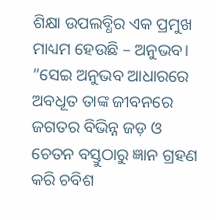ଶିକ୍ଷା ଉପଲବ୍ଧିର ଏକ ପ୍ରମୁଖ ମାଧ୍ୟମ ହେଉଛି – ଅନୁଭବ। ”ସେଇ ଅନୁଭବ ଆଧାରରେ ଅବଧୂତ ତାଙ୍କ ଜୀବନରେ ଜଗତର ବିଭିନ୍ନ ଜଡ଼ ଓ ଚେତନ ବସ୍ତୁଠାରୁ ଜ୍ଞାନ ଗ୍ରହଣ କରି ଚବିଶ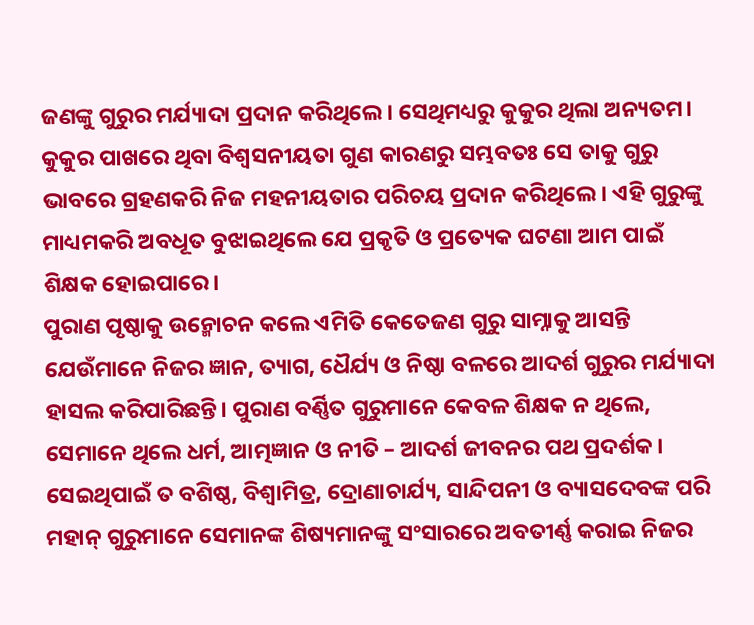ଜଣଙ୍କୁ ଗୁରୁର ମର୍ଯ୍ୟାଦା ପ୍ରଦାନ କରିଥିଲେ। ସେଥିମଧ୍ୟରୁ କୁକୁର ଥିଲା ଅନ୍ୟତମ। କୁକୁର ପାଖରେ ଥିବା ବିଶ୍ୱସନୀୟତା ଗୁଣ କାରଣରୁ ସମ୍ଭବତଃ ସେ ତାକୁ ଗୁରୁ ଭାବରେ ଗ୍ରହଣକରି ନିଜ ମହନୀୟତାର ପରିଚୟ ପ୍ରଦାନ କରିଥିଲେ। ଏହି ଗୁରୁଙ୍କୁ ମାଧ୍ୟମକରି ଅବଧୂତ ବୁଝାଇଥିଲେ ଯେ ପ୍ରକୃତି ଓ ପ୍ରତ୍ୟେକ ଘଟଣା ଆମ ପାଇଁ ଶିକ୍ଷକ ହୋଇପାରେ।
ପୁରାଣ ପୃଷ୍ଠାକୁ ଉନ୍ମୋଚନ କଲେ ଏମିତି କେତେଜଣ ଗୁରୁ ସାମ୍ନାକୁ ଆସନ୍ତି ଯେଉଁମାନେ ନିଜର ଜ୍ଞାନ, ତ୍ୟାଗ, ଧୈର୍ଯ୍ୟ ଓ ନିଷ୍ଠା ବଳରେ ଆଦର୍ଶ ଗୁରୁର ମର୍ଯ୍ୟାଦା ହାସଲ କରିପାରିଛନ୍ତି। ପୁରାଣ ବର୍ଣ୍ଣିତ ଗୁରୁମାନେ କେବଳ ଶିକ୍ଷକ ନ ଥିଲେ, ସେମାନେ ଥିଲେ ଧର୍ମ, ଆତ୍ମଜ୍ଞାନ ଓ ନୀତି – ଆଦର୍ଶ ଜୀବନର ପଥ ପ୍ରଦର୍ଶକ। ସେଇଥିପାଇଁ ତ ବଶିଷ୍ଠ, ବିଶ୍ୱାମିତ୍ର, ଦ୍ରୋଣାଚାର୍ଯ୍ୟ, ସାନ୍ଦିପନୀ ଓ ବ୍ୟାସଦେବଙ୍କ ପରି ମହାନ୍‌ ଗୁରୁମାନେ ସେମାନଙ୍କ ଶିଷ୍ୟମାନଙ୍କୁ ସଂସାରରେ ଅବତୀର୍ଣ୍ଣ କରାଇ ନିଜର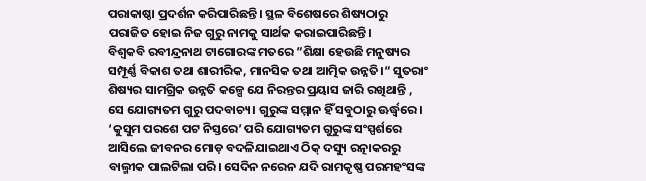ପରାକାଷ୍ଠା ପ୍ରଦର୍ଶନ କରିପାରିଛନ୍ତି। ସ୍ଥଳ ବିଶେଷରେ ଶିଷ୍ୟଠାରୁ ପରାଜିତ ହୋଇ ନିଜ ଗୁରୁ ନାମକୁ ସାର୍ଥକ କରାଇପାରିଛନ୍ତି।
ବିଶ୍ୱକବି ରବୀନ୍ଦ୍ରନାଥ ଟାଗୋରଙ୍କ ମତରେ ”ଶିକ୍ଷା ହେଉଛି ମନୁଷ୍ୟର ସମ୍ପୂର୍ଣ୍ଣ ବିକାଶ ତଥା ଶାରୀରିକ, ମାନସିକ ତଥା ଆତ୍ମିକ ଉନ୍ନତି।“ ସୁତରାଂ ଶିଷ୍ୟର ସାମଗ୍ରିକ ଉନ୍ନତି କଳ୍ପେ ଯେ ନିରନ୍ତର ପ୍ରୟାସ ଜାରି ରଖିଥାନ୍ତି , ସେ ଯୋଗ୍ୟତମ ଗୁରୁ ପଦବାଚ୍ୟ। ଗୁରୁଙ୍କ ସମ୍ମାନ ହିଁ ସବୁଠାରୁ ଊର୍ଦ୍ଧ୍ୱରେ। ‘କୁସୁମ ପରଶେ ପଟ ନିସ୍ତରେ’ ପରି ଯୋଗ୍ୟତମ ଗୁରୁଙ୍କ ସଂସ୍ପର୍ଶରେ ଆସିଲେ ଜୀବନର ମୋଡ଼ ବଦଳିଯାଇଥାଏ ଠିକ୍‌ ଦସ୍ୟୁ ରତ୍ନାକରରୁ ବାଲ୍ମୀକ ପାଲଟିଲା ପରି। ସେଦିନ ନରେନ ଯଦି ରାମକୃଷ୍ଣ ପରମହଂସଙ୍କ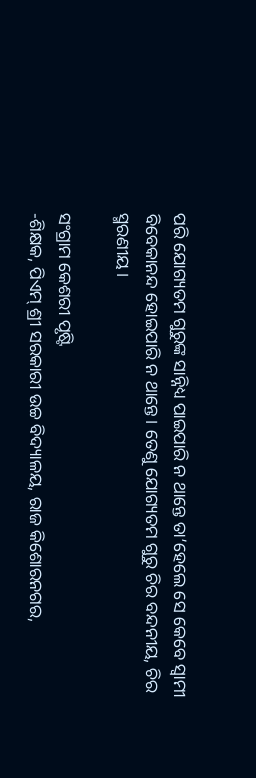ପରି ଯୋଗ୍ୟତମ ଗୁରୁଙ୍କ ସାନ୍ନିଧ୍ୟ ପାଇପାରି ନ ଥାନ୍ତେ ତା’ହେଲେ ସେ କେବେ ସ୍ବାମୀ ବିବେକାନନ୍ଦ ହୋଇପାରି ନ ଥାନ୍ତେ। ତେଣୁ ଯୋଗ୍ୟତମ ଗୁରୁ ଚିର ବନ୍ଦନୀୟ, ଚିର ସ୍ମରଣୀୟ।

ସଂଗ୍ରାମ କେଶରୀ ପୃଷ୍ଟି
-ଶିକ୍ଷକ, ପିଏମ୍‌ ଶ୍ରୀ ସରକାରୀ ଉଚ୍ଚ ବିଦ୍ୟାଳୟ, ରାଜ କିଶୋରନଗର,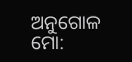ଅନୁଗୋଳ
ମୋ: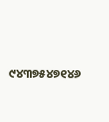୯୪୩୭୫୪୭୧୪୬